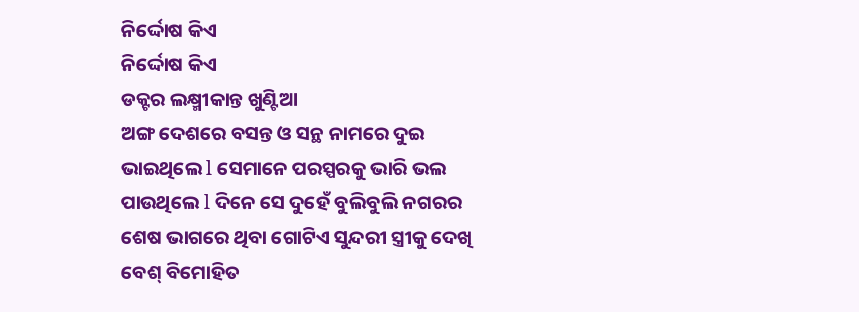ନିର୍ଦ୍ଦୋଷ କିଏ
ନିର୍ଦ୍ଦୋଷ କିଏ
ଡକ୍ଟର ଲକ୍ଷ୍ମୀକାନ୍ତ ଖୁଣ୍ଟିଆ
ଅଙ୍ଗ ଦେଶରେ ବସନ୍ତ ଓ ସନ୍ଥ ନାମରେ ଦୁଇ ଭାଇଥିଲେ l ସେମାନେ ପରସ୍ପରକୁ ଭାରି ଭଲ ପାଉଥିଲେ l ଦିନେ ସେ ଦୁହେଁ ବୁଲିବୁଲି ନଗରର ଶେଷ ଭାଗରେ ଥିବା ଗୋଟିଏ ସୁନ୍ଦରୀ ସ୍ତ୍ରୀକୁ ଦେଖି ବେଶ୍ ବିମୋହିତ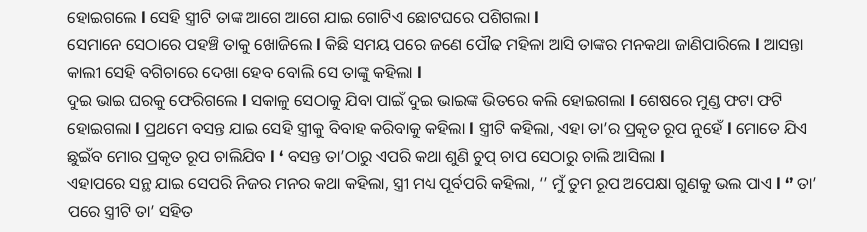ହୋଇଗଲେ l ସେହି ସ୍ତ୍ରୀଟି ତାଙ୍କ ଆଗେ ଆଗେ ଯାଇ ଗୋଟିଏ ଛୋଟଘରେ ପଶିଗଲା l
ସେମାନେ ସେଠାରେ ପହଞ୍ଚି ତାକୁ ଖୋଜିଲେ l କିଛି ସମୟ ପରେ ଜଣେ ପୌଢ ମହିଳା ଆସି ତାଙ୍କର ମନକଥା ଜାଣିପାରିଲେ l ଆସନ୍ତା କାଲୀ ସେହି ବଗିଚାରେ ଦେଖା ହେବ ବୋଲି ସେ ତାଙ୍କୁ କହିଲା l
ଦୁଇ ଭାଇ ଘରକୁ ଫେରିଗଲେ l ସକାଳୁ ସେଠାକୁ ଯିବା ପାଇଁ ଦୁଇ ଭାଇଙ୍କ ଭିତରେ କଲି ହୋଇଗଲା l ଶେଷରେ ମୁଣ୍ଡ ଫଟା ଫଟି ହୋଇଗଲା l ପ୍ରଥମେ ବସନ୍ତ ଯାଇ ସେହି ସ୍ତ୍ରୀକୁ ବିବାହ କରିବାକୁ କହିଲା l ସ୍ତ୍ରୀଟି କହିଲା, ଏହା ତା’ର ପ୍ରକୃତ ରୂପ ନୁହେଁ l ମୋତେ ଯିଏ ଛୁଇଁବ ମୋର ପ୍ରକୃତ ରୂପ ଚାଲିଯିବ l ‘ ବସନ୍ତ ତା’ଠାରୁ ଏପରି କଥା ଶୁଣି ଚୁପ୍ ଚାପ ସେଠାରୁ ଚାଲି ଆସିଲା l
ଏହାପରେ ସନ୍ଥ ଯାଇ ସେପରି ନିଜର ମନର କଥା କହିଲା, ସ୍ତ୍ରୀ ମଧ୍ୟ ପୂର୍ବପରି କହିଲା, ‘’ ମୁଁ ତୁମ ରୂପ ଅପେକ୍ଷା ଗୁଣକୁ ଭଲ ପାଏ l ‘’ ତା’ ପରେ ସ୍ତ୍ରୀଟି ତା’ ସହିତ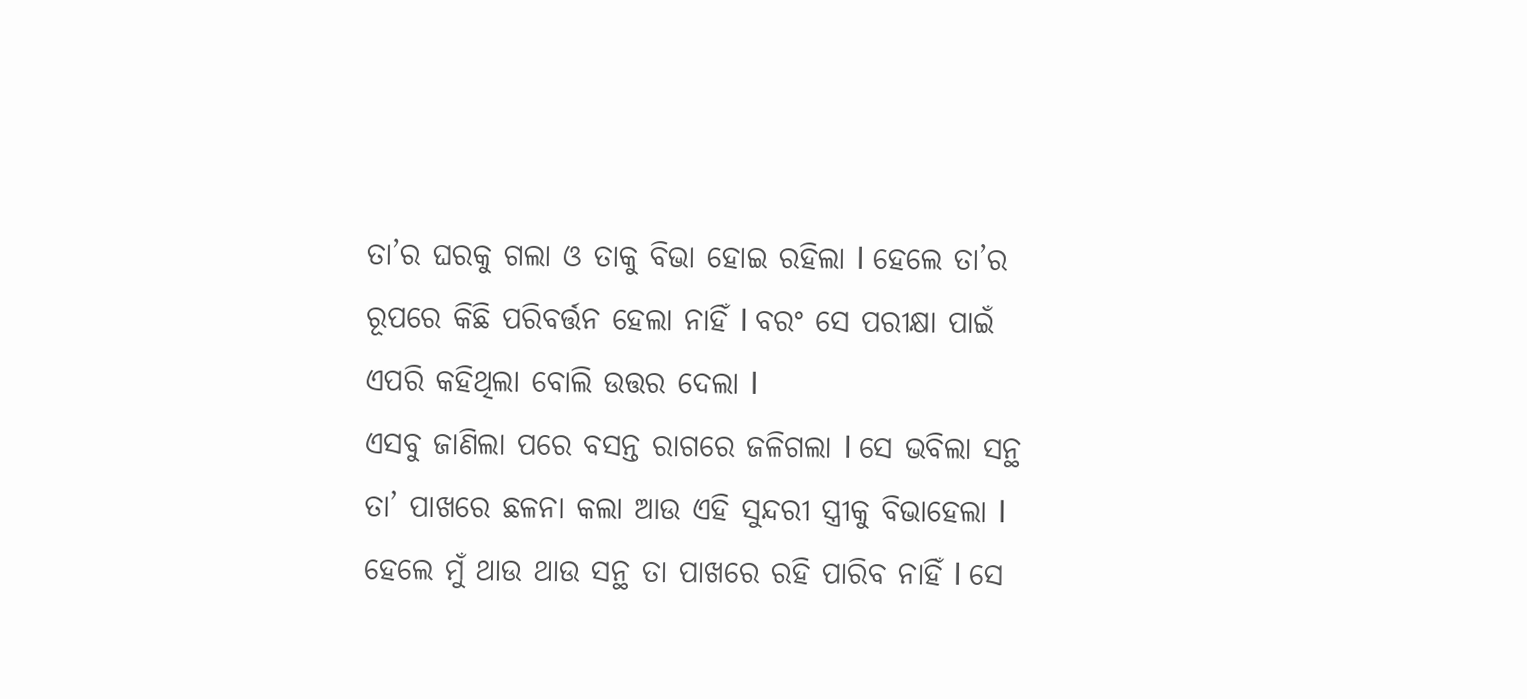ତା’ର ଘରକୁ ଗଲା ଓ ତାକୁ ବିଭା ହୋଇ ରହିଲା l ହେଲେ ତା’ର ରୂପରେ କିଛି ପରିବର୍ତ୍ତନ ହେଲା ନାହିଁ l ବରଂ ସେ ପରୀକ୍ଷା ପାଇଁ ଏପରି କହିଥିଲା ବୋଲି ଉତ୍ତର ଦେଲା l
ଏସବୁ ଜାଣିଲା ପରେ ବସନ୍ତ ରାଗରେ ଜଳିଗଲା l ସେ ଭବିଲା ସନ୍ଥ ତା’ ପାଖରେ ଛଳନା କଲା ଆଉ ଏହି ସୁନ୍ଦରୀ ସ୍ତ୍ରୀକୁ ବିଭାହେଲା l ହେଲେ ମୁଁ ଥାଉ ଥାଉ ସନ୍ଥ ତା ପାଖରେ ରହି ପାରିବ ନାହିଁ l ସେ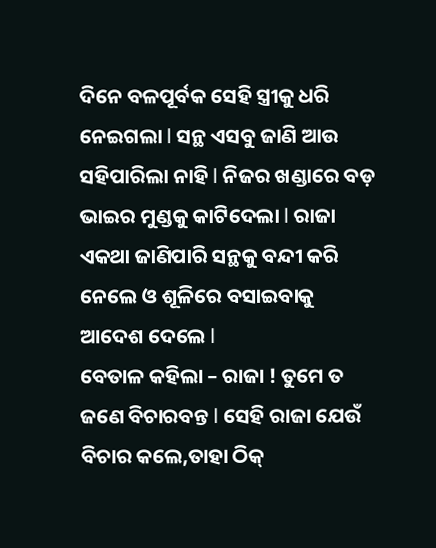ଦିନେ ବଳପୂର୍ବକ ସେହି ସ୍ତ୍ରୀକୁ ଧରି ନେଇଗଲା l ସନ୍ଥ ଏସବୁ ଜାଣି ଆଉ ସହିପାରିଲା ନାହି l ନିଜର ଖଣ୍ଡାରେ ବଡ଼ ଭାଇର ମୁଣ୍ଡକୁ କାଟିଦେଲା l ରାଜା ଏକଥା ଜାଣିପାରି ସନ୍ଥକୁ ବନ୍ଦୀ କରି ନେଲେ ଓ ଶୂଳିରେ ବସାଇବାକୁ ଆଦେଶ ଦେଲେ l
ବେତାଳ କହିଲା – ରାଜା ! ତୁମେ ତ ଜଣେ ବିଚାରବନ୍ତ l ସେହି ରାଜା ଯେଉଁ ବିଚାର କଲେ,ତାହା ଠିକ୍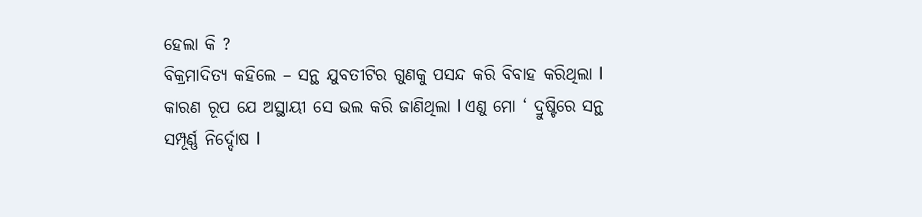ହେଲା କି ?
ବିକ୍ରମାଦିତ୍ୟ କହିଲେ – ସନ୍ଥ ଯୁବତୀଟିର ଗୁଣକୁ ପସନ୍ଦ କରି ବିବାହ କରିଥିଲା l କାରଣ ରୂପ ଯେ ଅସ୍ଥାୟୀ ସେ ଭଲ କରି ଜାଣିଥିଲା l ଏଣୁ ମୋ ‘ ଦ୍ରୁଷ୍ଟିରେ ସନ୍ଥ ସମ୍ପୂର୍ଣ୍ଣ ନିର୍ଦ୍ଦୋଷ l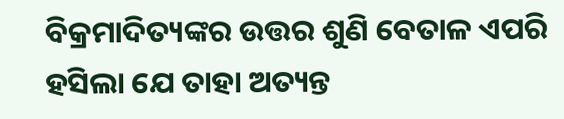ବିକ୍ରମାଦିତ୍ୟଙ୍କର ଉତ୍ତର ଶୁଣି ବେତାଳ ଏପରି ହସିଲା ଯେ ତାହା ଅତ୍ୟନ୍ତ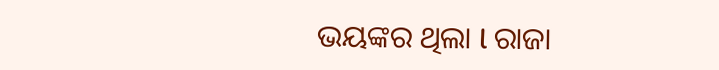ଭୟଙ୍କର ଥିଲା l ରାଜା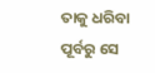ତାକୁ ଧରିବା ପୂର୍ବରୁ ସେ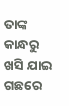ତାଙ୍କ କାନ୍ଧରୁ ଖସି ଯାଇ ଗଛରେ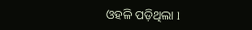ଓହଳି ପଡ଼ିଥିଲା l